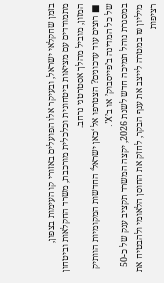בזמן שחקלאי ישראל, ובעיקר אלו הפועלים באזורי קו העימות בצפון, מתמודדים עם מציאות ביטחונית וכלכלית מורכבת, משרד החקלאות וביטחון המזון, מוביל מהלך אסטרטגי נרחב.
■ רוצים עוד עדכונים? הצטרפו אל ‘כאן ישראל‘ החדשות המקומיות הוותיק של כל המדינה ב’פייסבוק’ או ב’X’.
במסגרת נוהל תמיכה חדש לשנת 2026, יקצה המשרד תקציב ענק של כ-50 מיליון ₪ במטרה לייצב את ענף הבקר, לחזק את החוסן הלאומי ולהבטיח את רציפות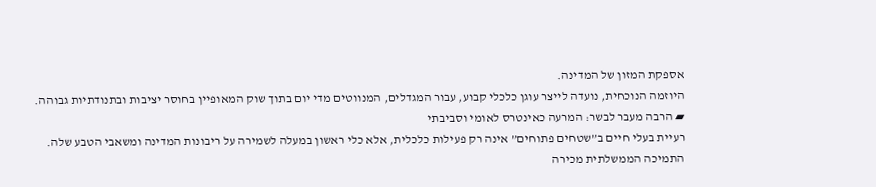אספקת המזון של המדינה.
היוזמה הנוכחית, נועדה לייצר עוגן כלכלי קבוע, עבור המגדלים, המנווטים מדי יום בתוך שוק המאופיין בחוסר יציבות ובתנודתיות גבוהה.
▰ הרבה מעבר לבשר: המרעה כאינטרס לאומי וסביבתי
רעיית בעלי חיים ב”שטחים פתוחים” אינה רק פעילות כלכלית, אלא כלי ראשון במעלה לשמירה על ריבונות המדינה ומשאבי הטבע שלה.
התמיכה הממשלתית מכירה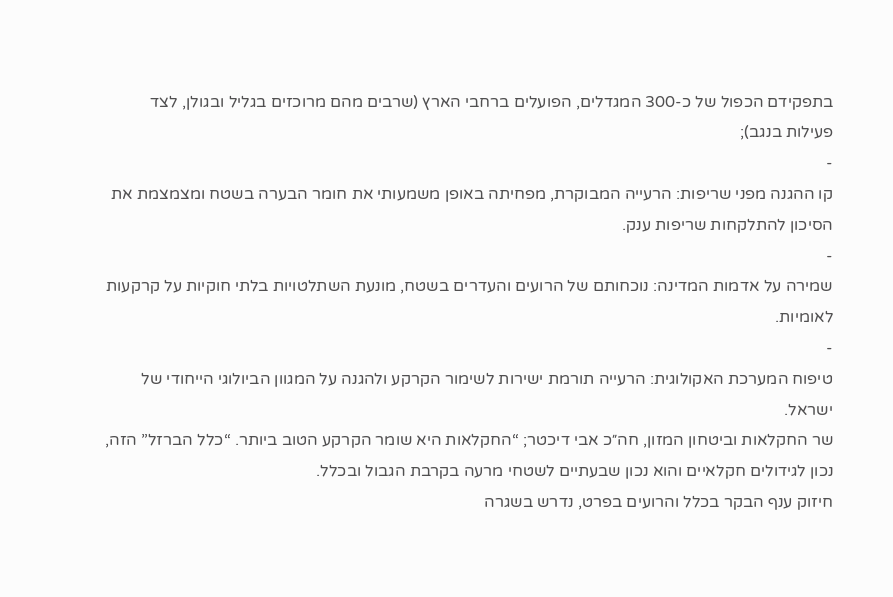בתפקידם הכפול של כ-300 המגדלים, הפועלים ברחבי הארץ (שרבים מהם מרוכזים בגליל ובגולן, לצד פעילות בנגב);
-
קו ההגנה מפני שריפות: הרעייה המבוקרת, מפחיתה באופן משמעותי את חומר הבערה בשטח ומצמצמת את הסיכון להתלקחות שריפות ענק.
-
שמירה על אדמות המדינה: נוכחותם של הרועים והעדרים בשטח, מונעת השתלטויות בלתי חוקיות על קרקעות לאומיות.
-
טיפוח המערכת האקולוגית: הרעייה תורמת ישירות לשימור הקרקע ולהגנה על המגוון הביולוגי הייחודי של ישראל.
שר החקלאות וביטחון המזון, חה״כ אבי דיכטר; “החקלאות היא שומר הקרקע הטוב ביותר. “כלל הברזל” הזה, נכון לגידולים חקלאיים והוא נכון שבעתיים לשטחי מרעה בקרבת הגבול ובכלל.
חיזוק ענף הבקר בכלל והרועים בפרט, נדרש בשגרה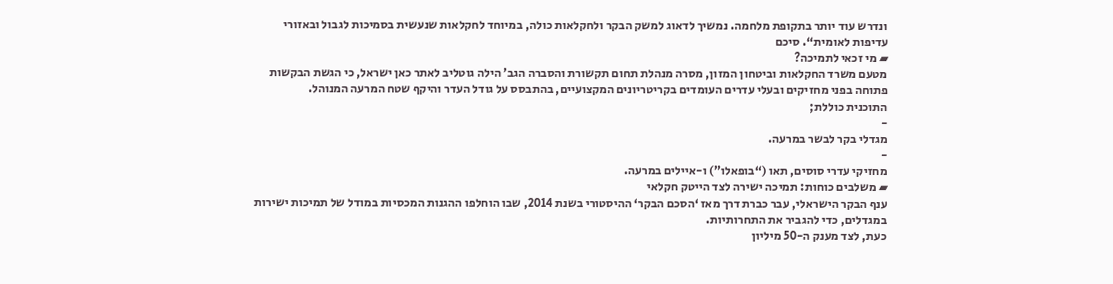ונדרש עוד יותר בתקופת מלחמה. נמשיך לדאוג למשק הבקר ולחקלאות כולה, במיוחד לחקלאות שנעשית בסמיכות לגבול ובאזורי עדיפות לאומית“. סיכם
▰ מי זכאי לתמיכה?
מטעם משרד החקלאות וביטחון המזון, מסרה מנהלת תחום תקשורת והסברה הגב’ הילה גוטליב לאתר כאן ישראל, כי הגשת הבקשות פתוחה בפני מחזיקים ובעלי עדרים העומדים בקריטריונים המקצועיים, בהתבסס על גודל העדר והיקף שטח המרעה המנוהל.
התוכנית כוללת;
-
מגדלי בקר לבשר במרעה.
-
מחזיקי עדרי סוסים, תאו (“בופאלו”) ו-איילים במרעה.
▰ משלבים כוחות: תמיכה ישירה לצד הייטק חקלאי
ענף הבקר הישראלי, עבר כברת דרך מאז ‘הסכם הבקר‘ ההיסטורי בשנת 2014, שבו הוחלפו ההגנות המכסיות במודל של תמיכות ישירות במגדלים, כדי להגביר את התחרותיות.
כעת, לצד מענק ה-50 מיליון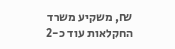₪, משקיע משרד החקלאות עוד כ-2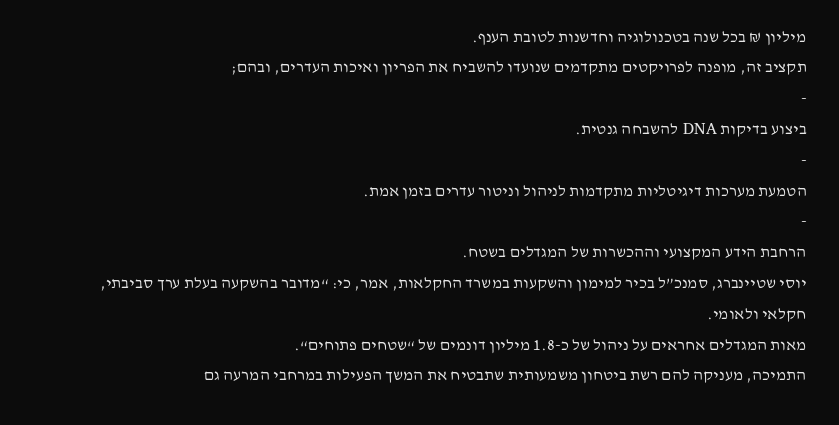מיליון ₪ בכל שנה בטכנולוגיה וחדשנות לטובת הענף.
תקציב זה, מופנה לפרויקטים מתקדמים שנועדו להשביח את הפריון ואיכות העדרים, ובהם;
-
ביצוע בדיקות DNA להשבחה גנטית.
-
הטמעת מערכות דיגיטליות מתקדמות לניהול וניטור עדרים בזמן אמת.
-
הרחבת הידע המקצועי וההכשרות של המגדלים בשטח.
יוסי שטיינברג, סמנכ”ל בכיר למימון והשקעות במשרד החקלאות, אמר, כי: “מדובר בהשקעה בעלת ערך סביבתי, חקלאי ולאומי.
מאות המגדלים אחראים על ניהול של כ-1.8 מיליון דונמים של “שטחים פתוחים“.
התמיכה, מעניקה להם רשת ביטחון משמעותית שתבטיח את המשך הפעילות במרחבי המרעה גם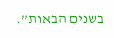בשנים הבאות”.